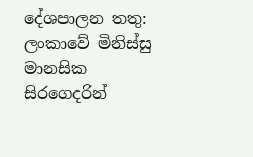දේශපාලන තතු:
ලංකාවේ මිනිස්සු මානසික සිරගෙදරින්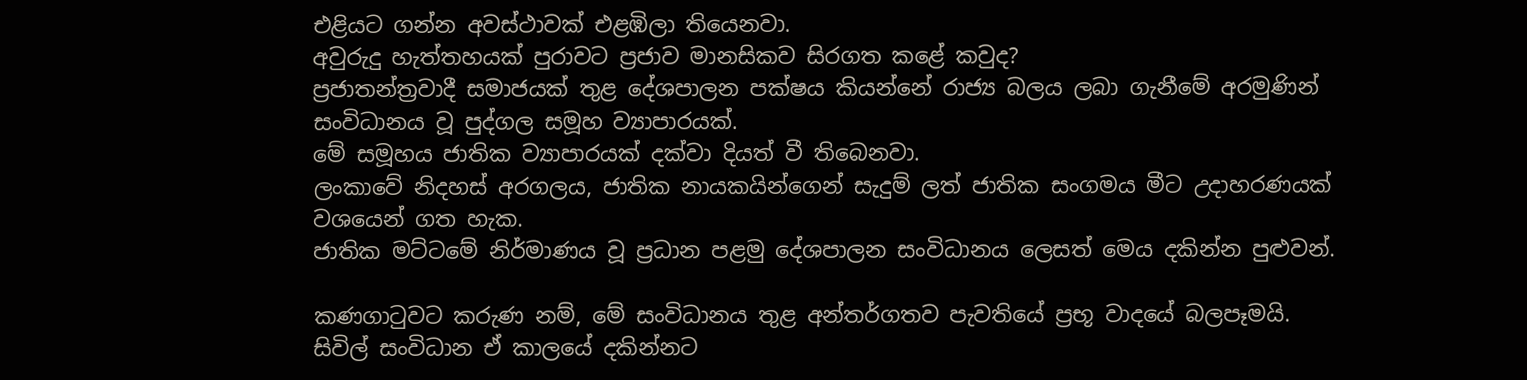එළියට ගන්න අවස්ථාවක් එළඹිලා තියෙනවා.
අවුරුදු හැත්තහයක් පුරාවට ප්‍රජාව මානසිකව සිරගත කළේ කවුද?
ප්‍රජාතන්ත්‍රවාදී සමාජයක් තුළ දේශපාලන පක්ෂය කියන්නේ රාජ්‍ය බලය ලබා ගැනීමේ අරමුණින් සංවිධානය වූ පුද්ගල සමූහ ව්‍යාපාරයක්.
මේ සමූහය ජාතික ව්‍යාපාරයක් දක්වා දියත් වී තිබෙනවා.
ලංකාවේ නිදහස් අරගලය, ජාතික නායකයින්ගෙන් සැදුම් ලත් ජාතික සංගමය මීට උදාහරණයක් වශයෙන් ගත හැක.
ජාතික මට්ටමේ නිර්මාණය වූ ප්‍රධාන පළමු දේශපාලන සංවිධානය ලෙසත් මෙය දකින්න පුළුවන්.

කණගාටුවට කරුණ නම්, මේ සංවිධානය තුළ අන්තර්ගතව පැවතියේ ප්‍රභූ වාදයේ බලපෑමයි.
සිවිල් සංවිධාන ඒ කාලයේ දකින්නට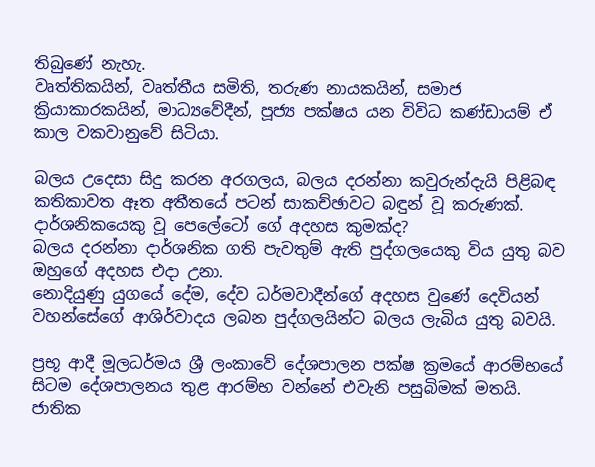තිබුණේ නැහැ.
වෘත්තිකයින්, වෘත්තීය සමිති, තරුණ නායකයින්, සමාජ ක්‍රියාකාරකයින්, මාධ්‍යවේදීන්, පූජ්‍ය පක්ෂය යන විවිධ කණ්ඩායම් ඒ කාල වකවානුවේ සිටියා.

බලය උදෙසා සිදු කරන අරගලය, බලය දරන්නා කවුරුන්දැයි පිළිබඳ කතිකාවත ඈත අතීතයේ පටන් සාකච්ඡාවට බඳුන් වූ කරුණක්.
දාර්ශනිකයෙකු වූ පෙලේටෝ ගේ අදහස කුමක්ද?
බලය දරන්නා දාර්ශනික ගති පැවතුම් ඇති පුද්ගලයෙකු විය යුතු බව ඔහුගේ අදහස එදා උනා.
නොදියුණු යුගයේ දේම, දේව ධර්මවාදීන්ගේ අදහස වුණේ දෙවියන් වහන්සේගේ ආශිර්වාදය ලබන පුද්ගලයින්ට බලය ලැබිය යුතු බවයි.

ප්‍රභූ ආදී මූලධර්මය ශ්‍රී ලංකාවේ දේශපාලන පක්ෂ ක්‍රමයේ ආරම්භයේ සිටම දේශපාලනය තුළ ආරම්භ වන්නේ එවැනි පසුබිමක් මතයි.
ජාතික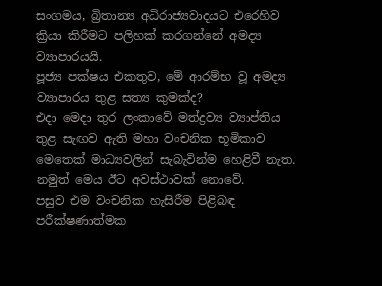සංගමය, බ්‍රිතාන්‍ය අධිරාජ්‍යවාදයට එරෙහිව ක්‍රියා කිරීමට පලිහක් කරගන්නේ අමද්‍ය ව්‍යාපාරයයි.
පූජ්‍ය පක්ෂය එකතුව, මේ ආරම්භ වූ අමද්‍ය ව්‍යාපාරය තුළ සත්‍ය කුමක්ද?
එදා මෙදා තුර ලංකාවේ මත්ද්‍රව්‍ය ව්‍යාප්තිය තුළ සැඟව ඇති මහා වංචනික භූමිකාව මෙතෙක් මාධ්‍යවලින් සැබැවින්ම හෙළිවී නැත.
නමුත් මෙය ඊට අවස්ථාවක් නොවේ.
පසුව එම වංචනික හැසිරීම පිළිබඳ පරීක්ෂණාත්මක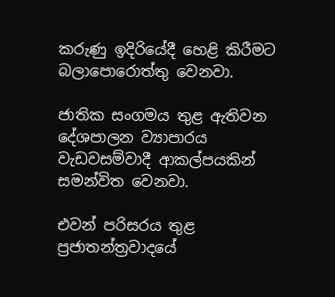කරුණු ඉදිරියේදී හෙළි කිරීමට බලාපොරොත්තු වෙනවා.

ජාතික සංගමය තුළ ඇතිවන දේශපාලන ව්‍යාපාරය වැඩවසම්වාදී ආකල්පයකින් සමන්විත වෙනවා.

එවන් පරිසරය තුළ ප්‍රජාතන්ත්‍රවාදයේ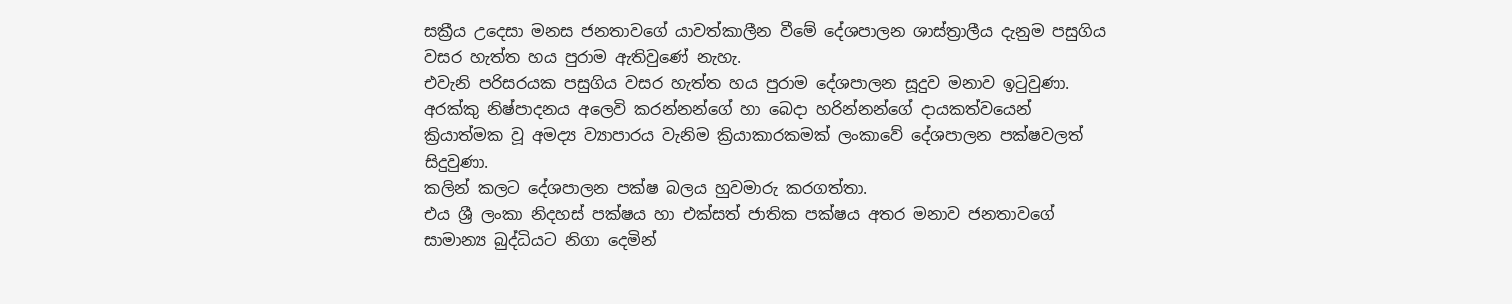සක්‍රීය උදෙසා මනස ජනතාවගේ යාවත්කාලීන වීමේ දේශපාලන ශාස්ත්‍රාලීය දැනුම පසුගිය වසර හැත්ත හය පුරාම ඇතිවුණේ නැහැ.
එවැනි පරිසරයක පසුගිය වසර හැත්ත හය පුරාම දේශපාලන සූදුව මනාව ඉටුවුණා.
අරක්කු නිෂ්පාදනය අලෙවි කරන්නන්ගේ හා බෙදා හරින්නන්ගේ දායකත්වයෙන් ක්‍රියාත්මක වූ අමද්‍ය ව්‍යාපාරය වැනිම ක්‍රියාකාරකමක් ලංකාවේ දේශපාලන පක්ෂවලත් සිදුවුණා.
කලින් කලට දේශපාලන පක්ෂ බලය හුවමාරු කරගත්තා.
එය ශ්‍රී ලංකා නිදහස් පක්ෂය හා එක්සත් ජාතික පක්ෂය අතර මනාව ජනතාවගේ සාමාන්‍ය බුද්ධියට නිගා දෙමින්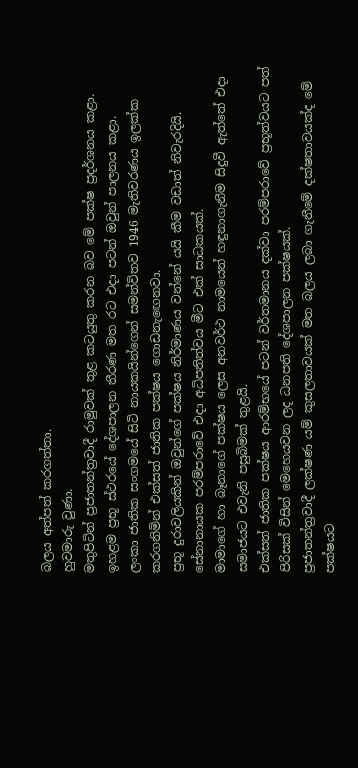බලය අත්පත් කරගත්තා.
හුවමාරු වුණා.
මතුපිටින් ප්‍රජාතන්ත්‍රවාදී රාමුවක් තුළ කටයුතු කරන බව මේ පක්ෂ ප්‍රදර්ශනය කළා.
ඉහළම ප්‍රභූ ස්ථරයේ දේශපාලන තීරණ මත රට එදා පටන් ඔවුන් පාලනය කළා.
ලංකා ජාතික සංගමයේ සිටි නායකයින්ගෙන් සමන්විතව 1946 මැතිවරණය ඉලක්ක කරගනිමින් එක්සත් ජාතික පක්ෂය ගොඩනැඟෙනවා.
ප්‍රභූ දුරාවලියකින් ඔවුන්ගේ පක්ෂය නිර්මාණය වන්නේ යයි කීම වඩාත් නිවැරදියි.
සේනානායක පරම්පරාවේ එදා අධිපතිත්වය මීට එක් සාධකයක්.
මාමාගේ හා බෑනාගේ පක්ෂය ලෙස අනවර්ථ නාමයෙන් හඳුනාගැනීම සිදුවී ඇත්තේ එදා සමාජයට එවැනි පසුබිමක් තුළයි.
එක්සත් ජාතික පක්ෂය ආරම්භයේ පටන් වර්තමානය දක්වා පරම්පරාවේ ප්‍රභූත්වයට පත් පිරිසක් විසින් මෙහෙයවන ලද ධනපති දේශපාලන පක්ෂයක්.
ප්‍රජාතන්ත්‍රවාදී ලක්ෂණ යම් කුසලතාවයක් මත බලය ලබා ගැනීමේ දක්ෂතාවයක්ද මේ පක්ෂයට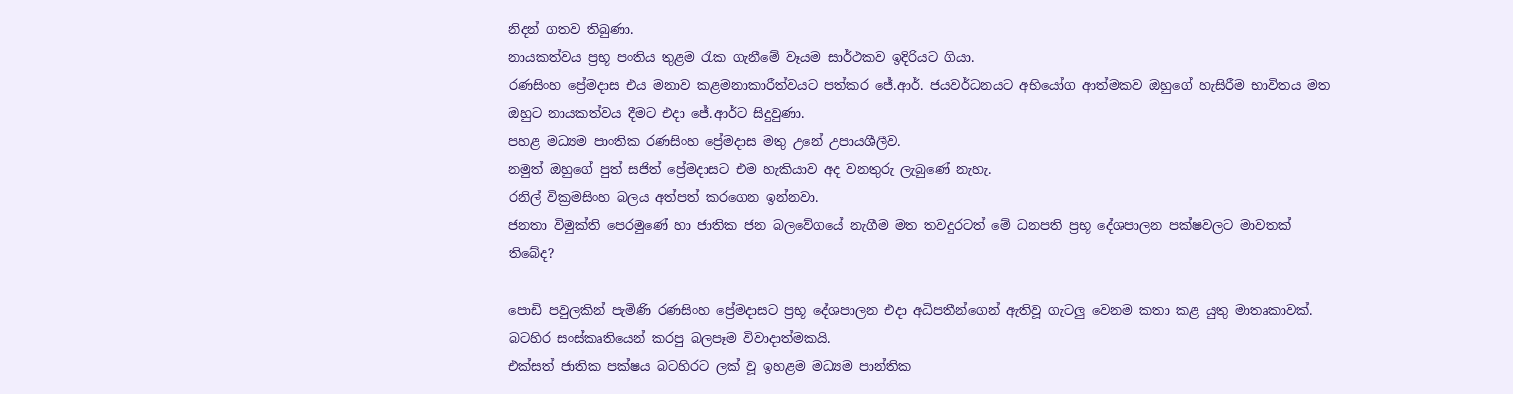නිදන් ගතව තිබුණා.
නායකත්වය ප්‍රභූ පංතිය තුළම රැක ගැනීමේ වෑයම සාර්ථකව ඉදිරියට ගියා.
රණසිංහ ප්‍රේමදාස එය මනාව කළමනාකාරීත්වයට පත්කර ජේ.ආර්. ජයවර්ධනයට අභියෝග ආත්මකව ඔහුගේ හැසිරීම භාවිතය මත ඔහුට නායකත්වය දීමට එදා ජේ.ආර්ට සිදුවුණා.
පහළ මධ්‍යම පාංතික රණසිංහ ප්‍රේමදාස මතු උනේ උපායශීලීව.
නමුත් ඔහුගේ පුත් සජිත් ප්‍රේමදාසට එම හැකියාව අද වනතුරු ලැබුණේ නැහැ.
රනිල් වික්‍රමසිංහ බලය අත්පත් කරගෙන ඉන්නවා.
ජනතා විමුක්ති පෙරමුණේ හා ජාතික ජන බලවේගයේ නැගීම මත තවදුරටත් මේ ධනපති ප්‍රභූ දේශපාලන පක්ෂවලට මාවතක් තිබේද?

පොඩි පවුලකින් පැමිණි රණසිංහ ප්‍රේමදාසට ප්‍රභූ දේශපාලන එදා අධිපතීන්ගෙන් ඇතිවූ ගැටලු වෙනම කතා කළ යුතු මාතෘකාවක්. බටහිර සංස්කෘතියෙන් කරපු බලපෑම විවාදාත්මකයි.
එක්සත් ජාතික පක්ෂය බටහිරට ලක් වූ ඉහළම මධ්‍යම පාන්තික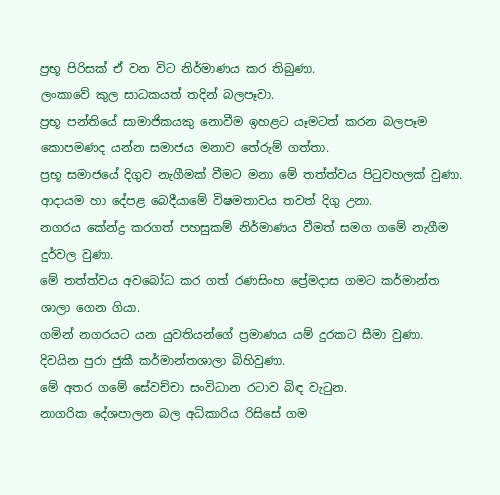ප්‍රභූ පිරිසක් ඒ වන විට නිර්මාණය කර තිබුණා.
ලංකාවේ කුල සාධකයත් තදින් බලපෑවා.
ප්‍රභූ පන්තියේ සාමාජිකයකු නොවීම ඉහළට යෑමටත් කරන බලපෑම කොපමණද යන්න සමාජය මනාව තේරුම් ගත්තා.
ප්‍රභූ සමාජයේ දිගුව නැගීමක් වීමට මනා මේ තත්ත්වය පිටුවහලක් වුණා.
ආදායම හා දේපළ බෙදීයාමේ විෂමතාවය තවත් දිගු උනා.
නගරය කේන්ද්‍ර කරගත් පහසුකම් නිර්මාණය වීමත් සමග ගමේ නැගීම දුර්වල වුණා.
මේ තත්ත්වය අවබෝධ කර ගත් රණසිංහ ප්‍රේමදාස ගමට කර්මාන්ත ශාලා ගෙන ගියා.
ගමින් නගරයට යන යුවතියන්ගේ ප්‍රමාණය යම් දුරකට සීමා වුණා.
දිවයින පුරා ජුකී කර්මාන්තශාලා බිහිවුණා.
මේ අතර ගමේ සේවච්චා සංවිධාන රටාව බිඳ වැටුන.
නාගරික දේශපාලන බල අධිකාරිය රිසිසේ ගම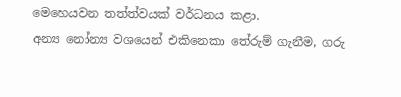මෙහෙයවන තත්ත්වයක් වර්ධනය කළා.
අන්‍ය නෝන්‍ය වශයෙන් එකිනෙකා තේරුම් ගැනීම, ගරු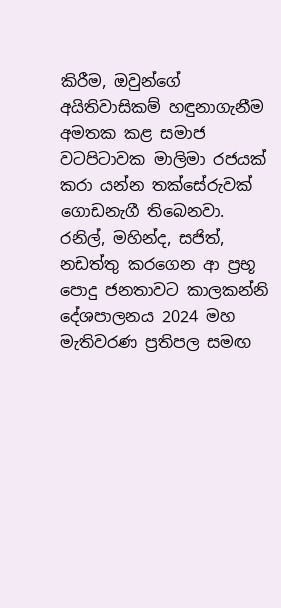කිරීම, ඔවුන්ගේ අයිතිවාසිකම් හඳුනාගැනීම අමතක කළ සමාජ වටපිටාවක මාලිමා රජයක් කරා යන්න තක්සේරුවක් ගොඩනැගී තිබෙනවා.
රනිල්, මහින්ද, සජිත්, නඩත්තු කරගෙන ආ ප්‍රභූ පොදු ජනතාවට කාලකන්නි දේශපාලනය 2024 මහ මැතිවරණ ප්‍රතිපල සමඟ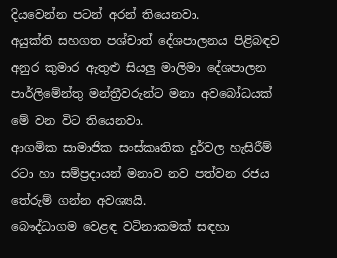දියවෙන්න පටන් අරන් තියෙනවා.
අයුක්ති සහගත පශ්චාත් දේශපාලනය පිළිබඳව අනුර කුමාර ඇතුළු සියලු මාලිමා දේශපාලන පාර්ලිමේන්තු මන්ත්‍රීවරුන්ට මනා අවබෝධයක් මේ වන විට තියෙනවා.
ආගමික සාමාජික සංස්කෘතික දුර්වල හැසිරීම් රටා හා සම්ප්‍රදායන් මනාව නව පත්වන රජය තේරුම් ගන්න අවශ්‍යයි.
බෞද්ධාගම වෙළඳ වටිනාකමක් සඳහා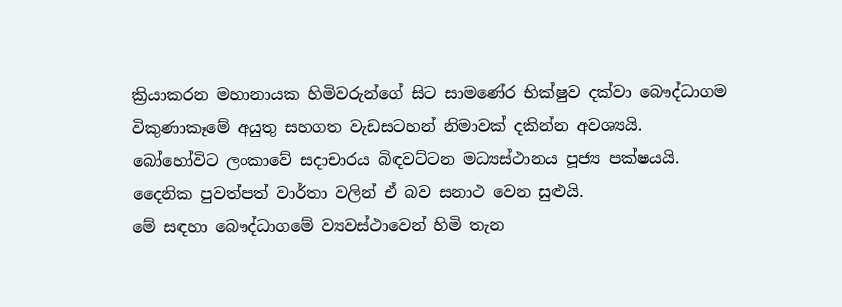ක්‍රියාකරන මහානායක හිමිවරුන්ගේ සිට සාමණේර භික්ෂුව දක්වා බෞද්ධාගම විකුණාකෑමේ අයුතු සහගත වැඩසටහන් නිමාවක් දකින්න අවශ්‍යයි.
බෝහෝවිට ලංකාවේ සදාචාරය බිඳවට්ටන මධ්‍යස්ථානය පූජ්‍ය පක්ෂයයි.
දෛනික පුවත්පත් වාර්තා වලින් ඒ බව සනාථ වෙන සුළුයි.
මේ සඳහා බෞද්ධාගමේ ව්‍යවස්ථාවෙන් හිමි තැන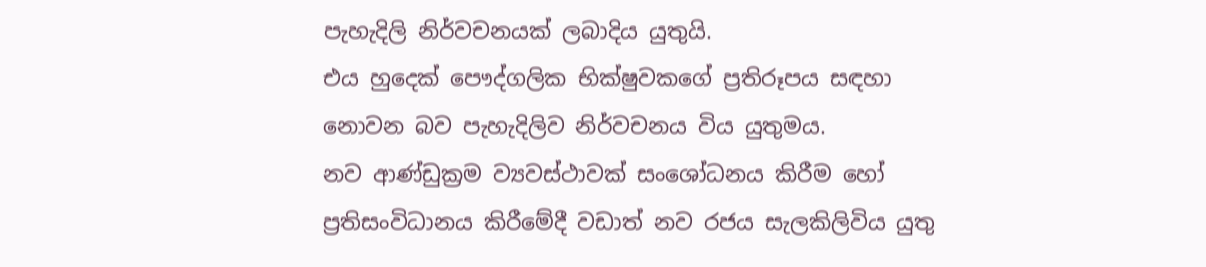පැහැදිලි නිර්වචනයක් ලබාදිය යුතුයි.
එය හුදෙක් පෞද්ගලික භික්ෂුවකගේ ප්‍රතිරූපය සඳහා නොවන බව පැහැදිලිව නිර්වචනය විය යුතුමය.
නව ආණ්ඩුක්‍රම ව්‍යවස්ථාවක් සංශෝධනය කිරීම හෝ ප්‍රතිසංවිධානය කිරීමේදී වඩාත් නව රජය සැලකිලිවිය යුතු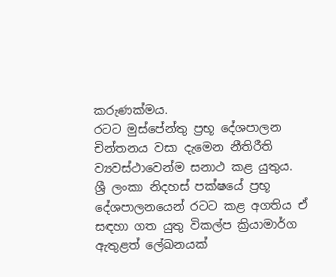කරුණක්මය.
රටට මුස්පේන්තු ප්‍රභූ දේශපාලන චින්තනය වසා දැමෙන නීතිරීති ව්‍යවස්ථාවෙන්ම සනාථ කළ යුතුය.
ශ්‍රී ලංකා නිදහස් පක්ෂයේ ප්‍රභූ දේශපාලනයෙන් රටට කළ අගතිය ඒ සඳහා ගත යුතු විකල්ප ක්‍රියාමාර්ග ඇතුළත් ලේඛනයක්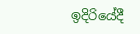ඉදිරියේදී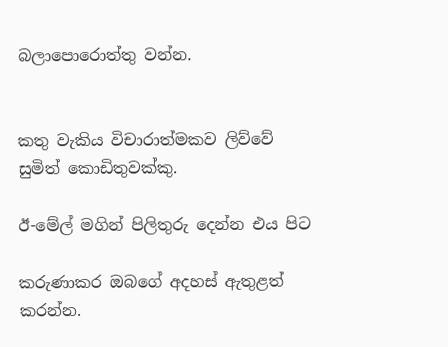බලාපොරොත්තු වන්න.


කතු වැකිය විචාරාත්මකව ලිව්වේ
සුමිත් කොඩිතුවක්කු.

ඊ-මේල් මගින් පිලිතුරු දෙන්න එය පිට

කරුණාකර ඔබගේ අදහස් ඇතුළත් කරන්න.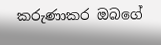කරුණාකර ඔබගේ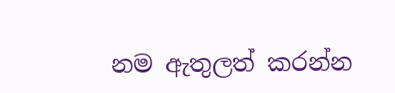නම ඇතුලත් කරන්න